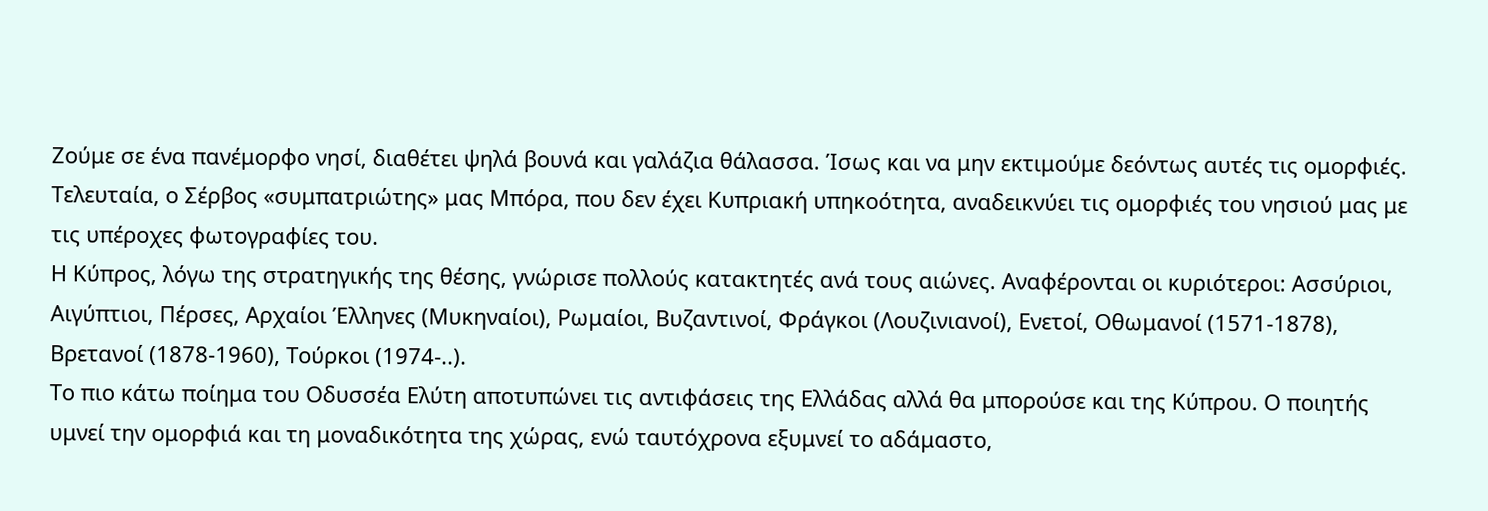Ζούμε σε ένα πανέμορφο νησί, διαθέτει ψηλά βουνά και γαλάζια θάλασσα. Ίσως και να μην εκτιμούμε δεόντως αυτές τις ομορφιές. Τελευταία, ο Σέρβος «συμπατριώτης» μας Μπόρα, που δεν έχει Κυπριακή υπηκοότητα, αναδεικνύει τις ομορφιές του νησιού μας με τις υπέροχες φωτογραφίες του.
Η Κύπρος, λόγω της στρατηγικής της θέσης, γνώρισε πολλούς κατακτητές ανά τους αιώνες. Αναφέρονται οι κυριότεροι: Ασσύριοι, Αιγύπτιοι, Πέρσες, Αρχαίοι Έλληνες (Μυκηναίοι), Ρωμαίοι, Βυζαντινοί, Φράγκοι (Λουζινιανοί), Ενετοί, Οθωμανοί (1571-1878), Βρετανοί (1878-1960), Τούρκοι (1974-..).
Το πιο κάτω ποίημα του Οδυσσέα Ελύτη αποτυπώνει τις αντιφάσεις της Ελλάδας αλλά θα μπορούσε και της Κύπρου. Ο ποιητής υμνεί την ομορφιά και τη μοναδικότητα της χώρας, ενώ ταυτόχρονα εξυμνεί το αδάμαστο,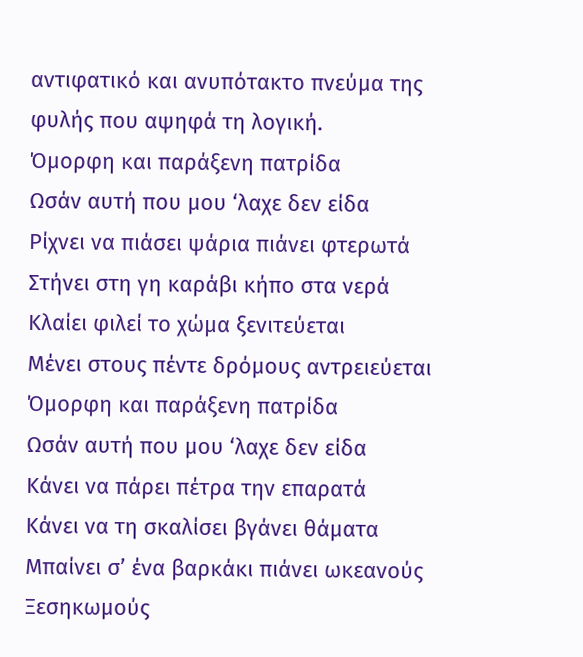αντιφατικό και ανυπότακτο πνεύμα της φυλής που αψηφά τη λογική.
Όμορφη και παράξενη πατρίδα
Ωσάν αυτή που μου ‘λαχε δεν είδα
Ρίχνει να πιάσει ψάρια πιάνει φτερωτά
Στήνει στη γη καράβι κήπο στα νερά
Κλαίει φιλεί το χώμα ξενιτεύεται
Μένει στους πέντε δρόμους αντρειεύεται
Όμορφη και παράξενη πατρίδα
Ωσάν αυτή που μου ‘λαχε δεν είδα
Κάνει να πάρει πέτρα την επαρατά
Κάνει να τη σκαλίσει βγάνει θάματα
Μπαίνει σ’ ένα βαρκάκι πιάνει ωκεανούς
Ξεσηκωμούς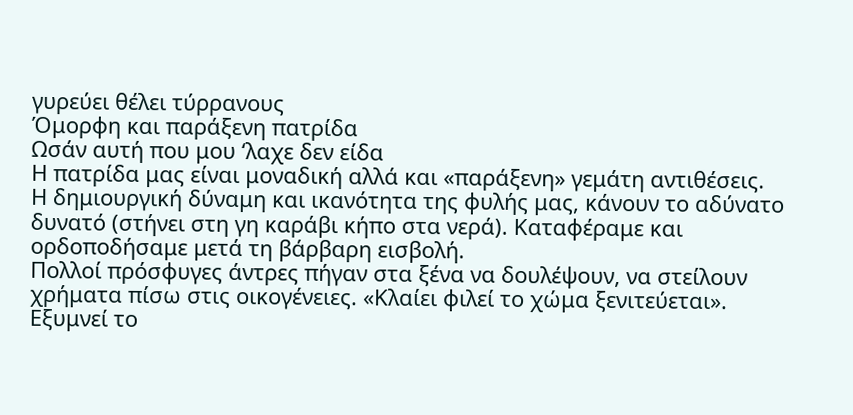γυρεύει θέλει τύρρανους
Όμορφη και παράξενη πατρίδα
Ωσάν αυτή που μου ‘λαχε δεν είδα
Η πατρίδα μας είναι μοναδική αλλά και «παράξενη» γεμάτη αντιθέσεις. Η δημιουργική δύναμη και ικανότητα της φυλής μας, κάνουν το αδύνατο δυνατό (στήνει στη γη καράβι κήπο στα νερά). Καταφέραμε και ορδοποδήσαμε μετά τη βάρβαρη εισβολή.
Πολλοί πρόσφυγες άντρες πήγαν στα ξένα να δουλέψουν, να στείλουν χρήματα πίσω στις οικογένειες. «Κλαίει φιλεί το χώμα ξενιτεύεται». Εξυμνεί το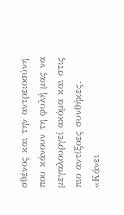σθένος και την αντρειοσύνη που κάνουν τη φυλή μας να μεγαλουργεί ακόμα και στις πιο αντίξοες συνθήκες.
«Κάνει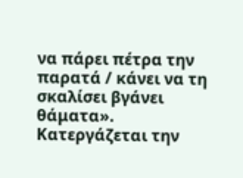να πάρει πέτρα την παρατά / κάνει να τη σκαλίσει βγάνει θάματα». Κατεργάζεται την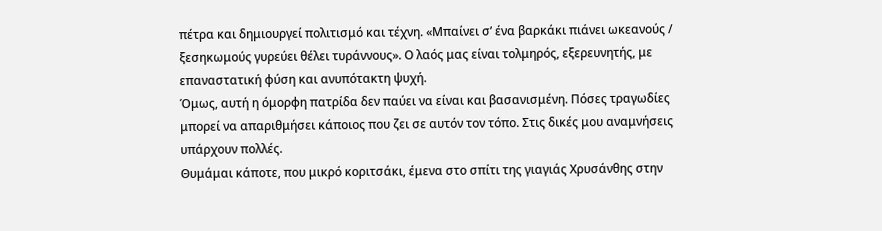πέτρα και δημιουργεί πολιτισμό και τέχνη. «Μπαίνει σ’ ένα βαρκάκι πιάνει ωκεανούς / ξεσηκωμούς γυρεύει θέλει τυράννους». Ο λαός μας είναι τολμηρός, εξερευνητής, με επαναστατική φύση και ανυπότακτη ψυχή.
Όμως, αυτή η όμορφη πατρίδα δεν παύει να είναι και βασανισμένη. Πόσες τραγωδίες μπορεί να απαριθμήσει κάποιος που ζει σε αυτόν τον τόπο. Στις δικές μου αναμνήσεις υπάρχουν πολλές.
Θυμάμαι κάποτε, που μικρό κοριτσάκι, έμενα στο σπίτι της γιαγιάς Χρυσάνθης στην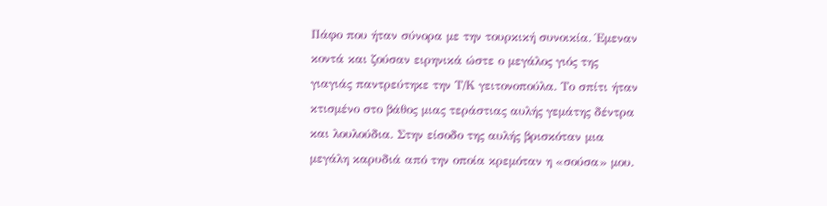Πάφο που ήταν σύνορα με την τουρκική συνοικία. Έμεναν κοντά και ζούσαν ειρηνικά ώστε ο μεγάλος γιός της γιαγιάς παντρεύτηκε την Τ/Κ γειτονοπούλα. Το σπίτι ήταν κτισμένο στο βάθος μιας τεράστιας αυλής γεμάτης δέντρα και λουλούδια. Στην είσοδο της αυλής βρισκόταν μια μεγάλη καρυδιά από την οποία κρεμόταν η «σούσα» μου.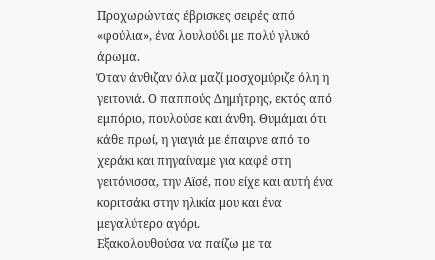Προχωρώντας έβρισκες σειρές από «φούλια», ένα λουλούδι με πολύ γλυκό άρωμα.
Όταν άνθιζαν όλα μαζί μοσχομύριζε όλη η γειτονιά. Ο παππούς Δημήτρης, εκτός από εμπόριο, πουλούσε και άνθη. Θυμάμαι ότι κάθε πρωί, η γιαγιά με έπαιρνε από το χεράκι και πηγαίναμε για καφέ στη γειτόνισσα, την Αϊσέ, που είχε και αυτή ένα κοριτσάκι στην ηλικία μου και ένα μεγαλύτερο αγόρι.
Εξακολουθούσα να παίζω με τα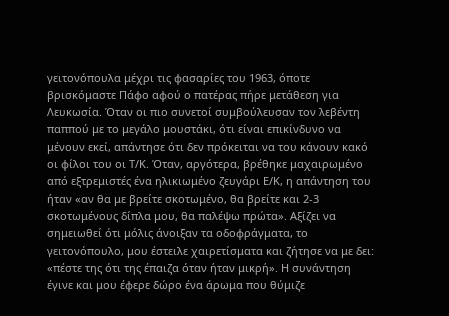γειτονόπουλα μέχρι τις φασαρίες του 1963, όποτε βρισκόμαστε Πάφο αφού ο πατέρας πήρε μετάθεση για Λευκωσία. Όταν οι πιο συνετοί συμβούλευσαν τον λεβέντη παππού με το μεγάλο μουστάκι, ότι είναι επικίνδυνο να μένουν εκεί, απάντησε ότι δεν πρόκειται να του κάνουν κακό οι φίλοι του οι Τ/Κ. Όταν, αργότερα, βρέθηκε μαχαιρωμένο από εξτρεμιστές ένα ηλικιωμένο ζευγάρι Ε/Κ, η απάντηση του ήταν «αν θα με βρείτε σκοτωμένο, θα βρείτε και 2-3 σκοτωμένους δίπλα μου, θα παλέψω πρώτα». Αξίζει να σημειωθεί ότι μόλις άνοιξαν τα οδοφράγματα, το γειτονόπουλο, μου έστειλε χαιρετίσματα και ζήτησε να με δει: «πέστε της ότι της έπαιζα όταν ήταν μικρή». Η συνάντηση έγινε και μου έφερε δώρο ένα άρωμα που θύμιζε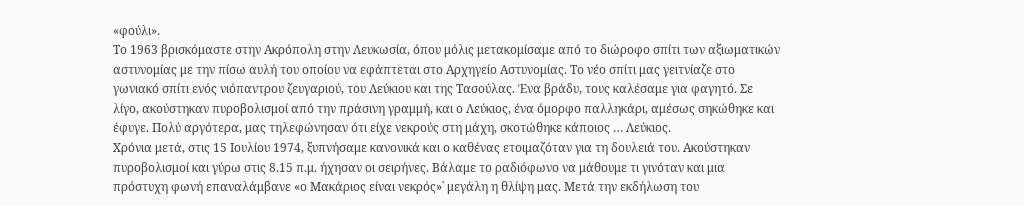«φούλι».
Το 1963 βρισκόμαστε στην Ακρόπολη στην Λευκωσία, όπου μόλις μετακομίσαμε από το διώροφο σπίτι των αξιωματικών αστυνομίας με την πίσω αυλή του οποίου να εφάπτεται στο Αρχηγείο Αστυνομίας. Το νέο σπίτι μας γειτνίαζε στο γωνιακό σπίτι ενός νιόπαντρου ζευγαριού, του Λεύκιου και της Τασούλας. Ένα βράδυ, τους καλέσαμε για φαγητό. Σε λίγο, ακούστηκαν πυροβολισμοί από την πράσινη γραμμή, και ο Λεύκιος, ένα όμορφο παλληκάρι, αμέσως σηκώθηκε και έφυγε. Πολύ αργότερα, μας τηλεφώνησαν ότι είχε νεκρούς στη μάχη, σκοτώθηκε κάποιος … Λεύκιος.
Χρόνια μετά, στις 15 Ιουλίου 1974, ξυπνήσαμε κανονικά και ο καθένας ετοιμαζόταν για τη δουλειά του. Ακούστηκαν πυροβολισμοί και γύρω στις 8.15 π.μ. ήχησαν οι σειρήνες. Βάλαμε το ραδιόφωνο να μάθουμε τι γινόταν και μια πρόστυχη φωνή επαναλάμβανε «ο Μακάριος είναι νεκρός»˙ μεγάλη η θλίψη μας. Μετά την εκδήλωση του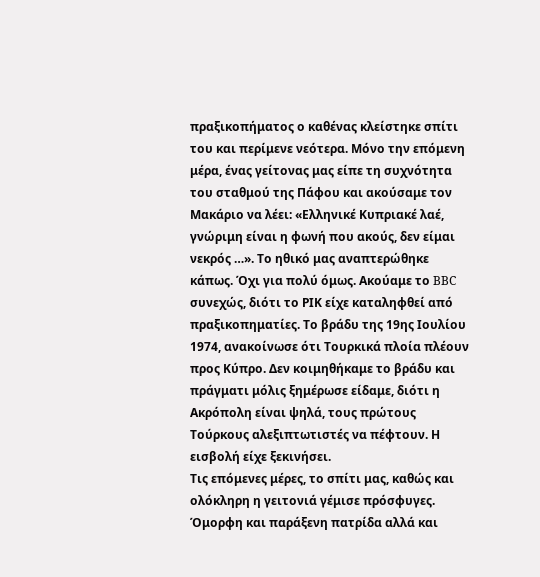πραξικοπήματος ο καθένας κλείστηκε σπίτι του και περίμενε νεότερα. Μόνο την επόμενη μέρα, ένας γείτονας μας είπε τη συχνότητα του σταθμού της Πάφου και ακούσαμε τον Μακάριο να λέει: «Ελληνικέ Κυπριακέ λαέ, γνώριμη είναι η φωνή που ακούς, δεν είμαι νεκρός …». Το ηθικό μας αναπτερώθηκε κάπως. Όχι για πολύ όμως. Ακούαμε το BBC συνεχώς, διότι το ΡΙΚ είχε καταληφθεί από πραξικοπηματίες. Το βράδυ της 19ης Ιουλίου 1974, ανακοίνωσε ότι Τουρκικά πλοία πλέουν προς Κύπρο. Δεν κοιμηθήκαμε το βράδυ και πράγματι μόλις ξημέρωσε είδαμε, διότι η Ακρόπολη είναι ψηλά, τους πρώτους Τούρκους αλεξιπτωτιστές να πέφτουν. Η εισβολή είχε ξεκινήσει.
Τις επόμενες μέρες, το σπίτι μας, καθώς και ολόκληρη η γειτονιά γέμισε πρόσφυγες.
Όμορφη και παράξενη πατρίδα αλλά και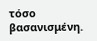τόσο βασανισμένη.